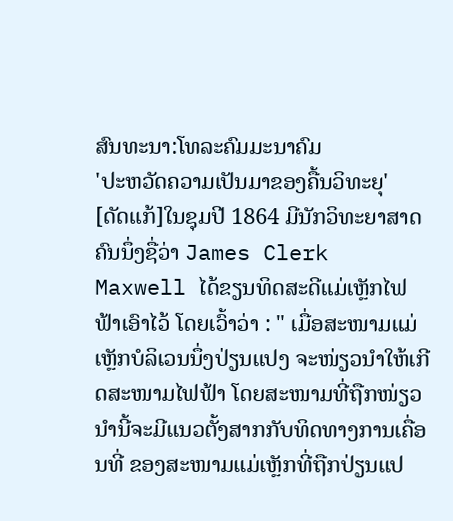ສົນທະນາ:ໂທລະຄົມມະນາຄົມ
'ປະຫວັດຄວາມເປັນມາຂອງຄື້ນວິທະຍຸ'
[ດັດແກ້]ໃນຊຸມປີ 1864 ມີນັກວິທະຍາສາດຄົນນຶ່ງຊື່ວ່າ James Clerk Maxwell ໄດ້ຂຽນທິດສະດີແມ່ເຫຼັກໄຟຟ້າເອົາໄວ້ ໂດຍເວົ້າວ່າ : " ເມື່ອສະໜາມແມ່ເຫຼັກບໍລິເວນນຶ່ງປ່ຽນແປງ ຈະໜ່ຽວນຳໃຫ້ເກີດສະໜາມໄຟຟ້າ ໂດຍສະໜາມທີ່ຖືກໜ່ຽວນຳນີ້ຈະມີແນວຕັ້ງສາກກັບທິດທາງການເຄື່ອນທີ່ ຂອງສະໜາມແມ່ເຫຼັກທີ່ຖືກປ່ຽນແປ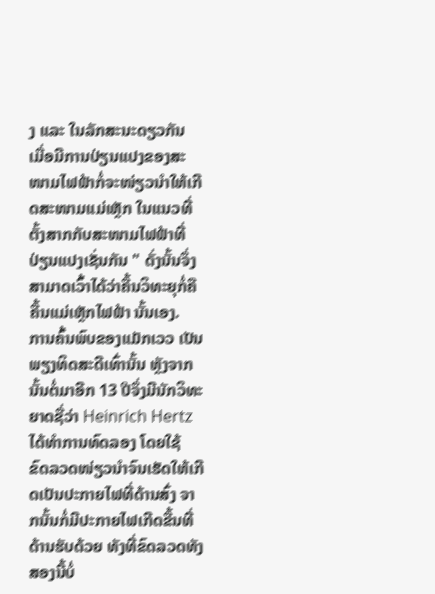ງ ແລະ ໃນລັກສະນະດຽວກັນ ເມື່ອມີການປ່ຽນແປງຂອງສະໜາມໄຟຟ້າກໍ່ຈະໜ່ຽວນຳໃຫ້ເກີດສະໜາມແມ່ເຫຼັກ ໃນແນວທີ່ຕັ້ງສາກກັບສະໜາມໄຟຟ້າທີ່ປ່ຽນແປງເຊັ່ນກັນ " ດັ່ງນັ້ນຈຶ່ງສາມາດເວົ້າໄດ້ວ່າຄື້ນວິທະຍຸກໍ່ຄື ຄື້ນແມ່ເຫຼັກໄຟຟ້າ ນັ້ນເອງ.
ການຄົ້ນພົບຂອງແມັກເວວ ເປັນພຽງທິດສະດີເທົ່ານັ້ນ ຫຼັງຈາກນັ້ນຕໍ່ມາອີກ 13 ປີຈຶ່ງມີນັກວິທະຍາດຊື່ວ່າ Heinrich Hertz ໄດ້ທຳການທົດລອງ ໂດຍໃຊ້ ຂົດລວດໜ່ຽວນຳຈົນເຮັດໃຫ້ເກີດເປັນປະກາຍໄຟທີ່ດ້ານສົ່ງ ຈາກນັ້ນກໍ່ມີປະກາຍໄຟເກີດຂື້ນທີ່ດ້ານຮັບດ້ວຍ ທັງທີ່ຂົດລວດທັງສອງນີ້ບໍ່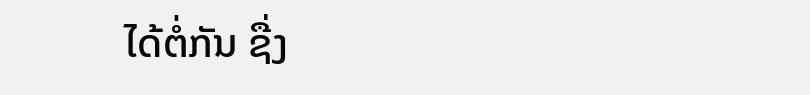ໄດ້ຕໍ່ກັນ ຊື່ງ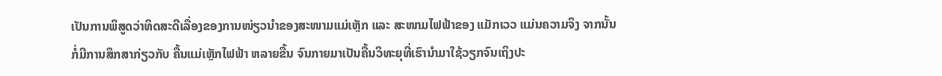ເປັນການພິສູດວ່າທິດສະດີເລື່ອງຂອງການໜ່ຽວນຳຂອງສະໜາມແມ່ເຫຼັກ ແລະ ສະໜາມໄຟຟ້າຂອງ ແມັກເວວ ແມ່ນຄວາມຈິງ ຈາກນັ້ນກໍ່ມີການສຶກສາກ່ຽວກັບ ຄື້ນແມ່ເຫຼັກໄຟຟ້າ ຫລາຍຂື້ນ ຈົນກາຍມາເປັນຄື້ນວິທະຍຸທີ່ເຮົານຳມາໃຊ້ວຽກຈົນເຖິງປະ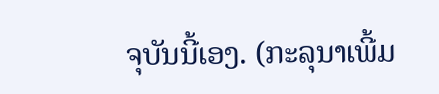ຈຸບັນນີ້ເອງ. (ກະລຸນາເພີ້ມ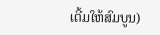ເຕີ້ມໃຫ້ສົມບູນ)